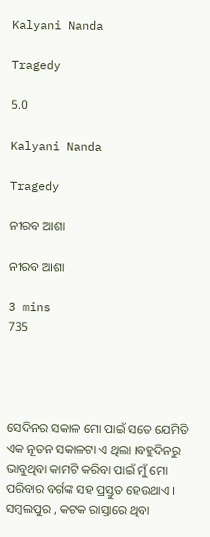Kalyani Nanda

Tragedy

5.0

Kalyani Nanda

Tragedy

ନୀରବ ଆଶା

ନୀରବ ଆଶା

3 mins
735




ସେଦିନର ସକାଳ ମୋ ପାଇଁ ସତେ ଯେମିତି ଏକ ନୂତନ ସକାଳଟା ଏ ଥିଲା ।ବହୁଦିନରୁ ଭାବୁଥିବା କାମଟି କରିବା ପାଇଁ ମୁଁ ମୋ ପରିବାର ବର୍ଗଙ୍କ ସହ ପ୍ରସ୍ତୁତ ହେଉଥାଏ । ସମ୍ବଲପୁର , କଟକ ରାସ୍ତାରେ ଥିବା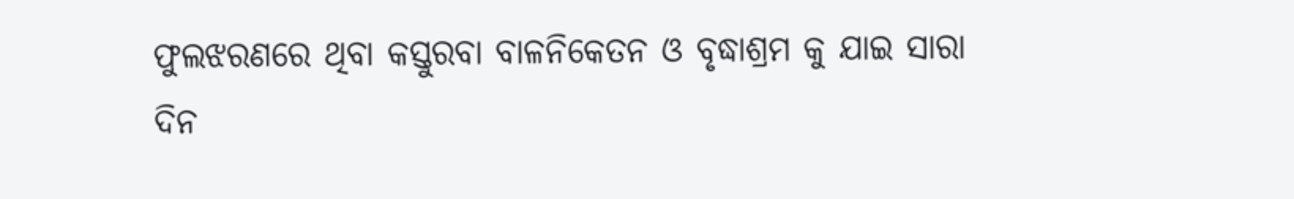ଫୁଲଝରଣରେ ଥିବା କସ୍ତୁରବା ବାଳନିକେତନ ଓ ବୃଦ୍ଧାଶ୍ରମ କୁ ଯାଇ ସାରା ଦିନ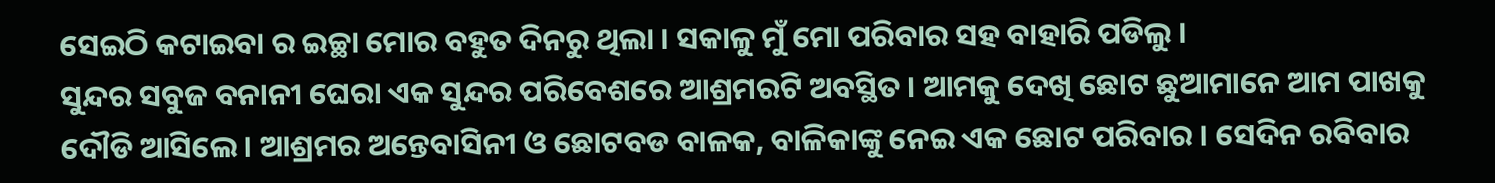ସେଇଠି କଟାଇବା ର ଇଚ୍ଛା ମୋର ବହୁତ ଦିନରୁ ଥିଲା । ସକାଳୁ ମୁଁ ମୋ ପରିବାର ସହ ବାହାରି ପଡିଲୁ ।
ସୁନ୍ଦର ସବୁଜ ବନାନୀ ଘେରା ଏକ ସୁନ୍ଦର ପରିବେଶରେ ଆଶ୍ରମରଟି ଅବସ୍ଥିତ । ଆମକୁ ଦେଖି ଛୋଟ ଛୁଆମାନେ ଆମ ପାଖକୁ ଦୌଡି ଆସିଲେ । ଆଶ୍ରମର ଅନ୍ତେବାସିନୀ ଓ ଛୋଟବଡ ବାଳକ, ବାଳିକାଙ୍କୁ ନେଇ ଏକ ଛୋଟ ପରିବାର । ସେଦିନ ରବିବାର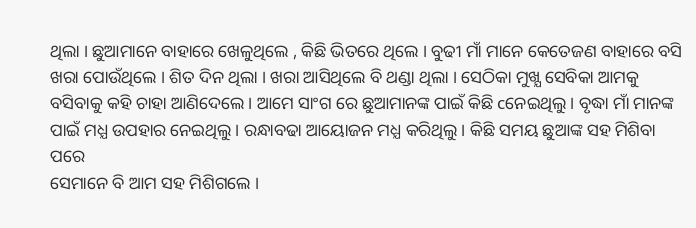ଥିଲା । ଛୁଆମାନେ ବାହାରେ ଖେଳୁଥିଲେ , କିଛି ଭିତରେ ଥିଲେ । ବୁଢୀ ମାଁ ମାନେ କେତେଜଣ ବାହାରେ ବସି ଖରା ପୋଉଁଥିଲେ । ଶିତ ଦିନ ଥିଲା । ଖରା ଆସିଥିଲେ ବି ଥଣ୍ଡା ଥିଲା । ସେଠିକା ମୁଖ୍ଯ ସେବିକା ଆମକୁ ବସିବାକୁ କହି ଚାହା ଆଣିଦେଲେ । ଆମେ ସାଂଗ ରେ ଛୁଆମାନଙ୍କ ପାଇଁ କିଛି cନେଇଥିଲୁ । ବୃଦ୍ଧା ମାଁ ମାନଙ୍କ ପାଇଁ ମଧ୍ଯ ଉପହାର ନେଇଥିଲୁ । ରନ୍ଧାବଢା ଆୟୋଜନ ମଧ୍ଯ କରିଥିଲୁ । କିଛି ସମୟ ଛୁଆଙ୍କ ସହ ମିଶିବା ପରେ
ସେମାନେ ବି ଆମ ସହ ମିଶିଗଲେ ।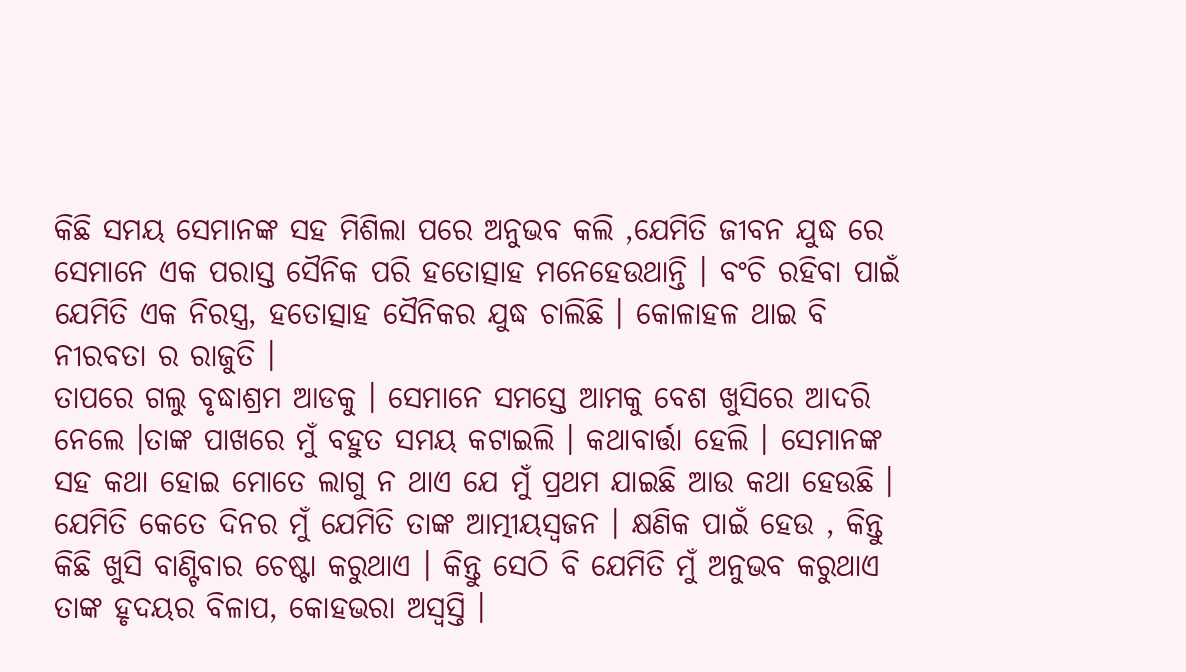କିଛି ସମୟ ସେମାନଙ୍କ ସହ ମିଶିଲା ପରେ ଅନୁଭବ କଲି ,ଯେମିତି ଜୀବନ ଯୁଦ୍ଧ ରେ ସେମାନେ ଏକ ପରାସ୍ତ ସୈନିକ ପରି ହତୋତ୍ସାହ ମନେହେଉଥାନ୍ତି । ବଂଚି ରହିବା ପାଇଁ ଯେମିତି ଏକ ନିରସ୍ତ୍ର, ହତୋତ୍ସାହ ସୈନିକର ଯୁଦ୍ଧ ଚାଲିଛି । କୋଳାହଳ ଥାଇ ବି ନୀରବତା ର ରାଜୁତି ।
ତାପରେ ଗଲୁ ବୃଦ୍ଧାଶ୍ରମ ଆଡକୁ । ସେମାନେ ସମସ୍ତେ ଆମକୁ ବେଶ ଖୁସିରେ ଆଦରି ନେଲେ ।ତାଙ୍କ ପାଖରେ ମୁଁ ବହୁତ ସମୟ କଟାଇଲି । କଥାବାର୍ତ୍ତା ହେଲି । ସେମାନଙ୍କ ସହ କଥା ହୋଇ ମୋତେ ଲାଗୁ ନ ଥାଏ ଯେ ମୁଁ ପ୍ରଥମ ଯାଇଛି ଆଉ କଥା ହେଉଛି । ଯେମିତି କେତେ ଦିନର ମୁଁ ଯେମିତି ତାଙ୍କ ଆତ୍ମୀୟସ୍ବଜନ । କ୍ଷଣିକ ପାଇଁ ହେଉ , କିନ୍ତୁ କିଛି ଖୁସି ବାଣ୍ଟିବାର ଚେଷ୍ଟା କରୁଥାଏ । କିନ୍ତୁ ସେଠି ବି ଯେମିତି ମୁଁ ଅନୁଭବ କରୁଥାଏ ତାଙ୍କ ହୃଦୟର ବିଳାପ, କୋହଭରା ଅସ୍ବସ୍ତି ।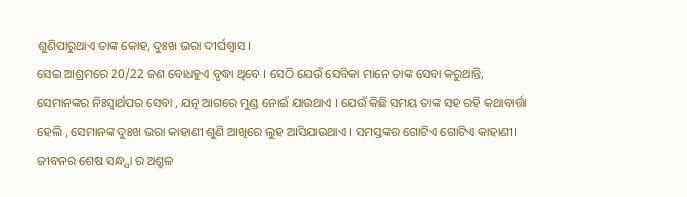ଶୁଣିପାରୁଥାଏ ତାଙ୍କ କୋହ, ଦୁଃଖ ଭରା ଦୀର୍ଘଶ୍ବାସ ।
ସେଇ ଆଶ୍ରମରେ 20/22 ଜଣ ବୋଧହୁଏ ବୃଦ୍ଧା ଥିବେ । ସେଠି ଯେଉଁ ସେବିକା ମାନେ ତାଙ୍କ ସେବା କରୁଥାନ୍ତି, ସେମାନଙ୍କର ନିଃସ୍ବାର୍ଥପର ସେବା , ଯତ୍ନ ଆଗରେ ମୁଣ୍ଡ ନୋଇଁ ଯାଉଥାଏ । ଯେଉଁ କିଛି ସମୟ ତାଙ୍କ ସହ ରହି କଥାବାର୍ତ୍ତା ହେଲି , ସେମାନଙ୍କ ଦୁଃଖ ଭରା କାହାଣୀ ଶୁଣି ଆଖିରେ ଲୁହ ଆସିଯାଉଥାଏ । ସମସ୍ତଙ୍କର ଗୋଟିଏ ଗୋଟିଏ କାହାଣୀ। ଜୀବନର ଶେଷ ସନ୍ଧ୍ଯା ର ଅଶ୍ରୁଳ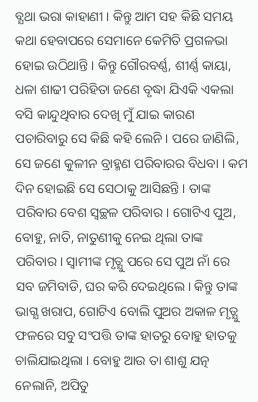ବ୍ଯଥା ଭରା କାହାଣୀ । କିନ୍ତୁ ଆମ ସହ କିଛି ସମୟ କଥା ହେବାପରେ ସେମାନେ କେମିତି ପ୍ରଗଳଭା ହୋଇ ଉଠିଥାନ୍ତି । କିନ୍ତୁ ଗୌରବର୍ଣ୍ଣ, ଶୀର୍ଣ୍ଣ କାୟା, ଧଳା ଶାଢୀ ପରିହିତା ଜଣେ ବୃଦ୍ଧା ଯିଏକି ଏକଲା ବସି କାନ୍ଦୁଥିବାର ଦେଖି ମୁଁ ଯାଇ କାରଣ ପଚାରିବାରୁ ସେ କିଛି କହି ଲେନି । ପରେ ଜାଣିଲି, ସେ ଜଣେ କୁଳୀନ ବ୍ରାହ୍ମଣ ପରିବାରର ବିଧବା । କମ ଦିନ ହୋଇଛି ସେ ସେଠାକୁ ଆସିଛନ୍ତି । ତାଙ୍କ ପରିବାର ବେଶ ସ୍ୱଚ୍ଛଳ ପରିବାର। ଗୋଟିଏ ପୁଅ, ବୋହୁ, ନାତି, ନାତୁଣୀକୁ ନେଇ ଥିଲା ତାଙ୍କ ପରିବାର। ସ୍ବାମୀଙ୍କ ମୃତ୍ଯୁ ପରେ ସେ ପୁଅ ନାଁ ରେ ସବ ଜମିବାଡି, ଘର କରି ଦେଇଥିଲେ । କିନ୍ତୁ ତାଙ୍କ ଭାଗ୍ଯ ଖରାପ, ଗୋଟିଏ ବୋଲି ପୁଅର ଅକାଳ ମୃତ୍ଯୁ ଫଳରେ ସବୁ ସଂପତ୍ତି ତାଙ୍କ ହାତରୁ ବୋହୁ ହାତକୁ ଚାଲିଯାଇଥିଲା । ବୋହୁ ଆଉ ତା ଶାଶୁ ଯତ୍ନ ନେଲାନି, ଅପିତୁ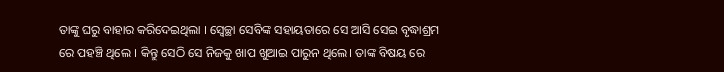ତାଙ୍କୁ ଘରୁ ବାହାର କରିଦେଇଥିଲା । ସ୍ବେଚ୍ଛା ସେବିଙ୍କ ସହାୟତାରେ ସେ ଆସି ସେଇ ବୃଦ୍ଧାଶ୍ରମ ରେ ପହଞ୍ଚି ଥିଲେ । କିନ୍ତୁ ସେଠି ସେ ନିଜକୁ ଖାପ ଖୁଆଇ ପାରୁନ ଥିଲେ। ତାଙ୍କ ବିଷୟ ରେ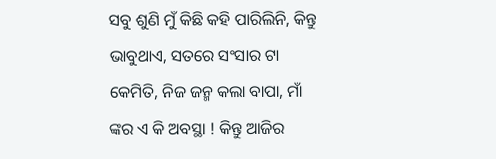ସବୁ ଶୁଣି ମୁଁ କିଛି କହି ପାରିଲିନି, କିନ୍ତୁ ଭାବୁଥାଏ, ସତରେ ସଂସାର ଟା କେମିତି, ନିଜ ଜନ୍ମ କଲା ବାପା, ମାଁ ଙ୍କର ଏ କି ଅବସ୍ଥା ! କିନ୍ତୁ ଆଜିର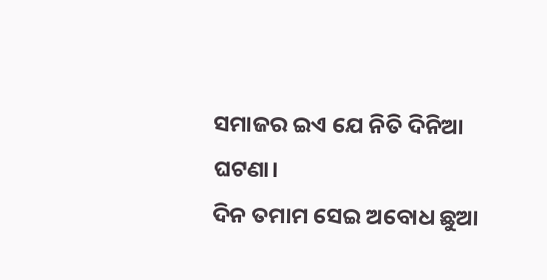ସମାଜର ଇଏ ଯେ ନିତି ଦିନିଆ ଘଟଣା।
ଦିନ ତମାମ ସେଇ ଅବୋଧ ଛୁଆ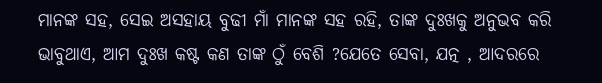ମାନଙ୍କ ସହ, ସେଇ ଅସହାୟ ବୁଢୀ ମାଁ ମାନଙ୍କ ସହ ରହି, ତାଙ୍କ ଦୁଃଖକୁ ଅନୁଭବ କରି ଭାବୁଥାଏ, ଆମ ଦୁଃଖ କଷ୍ଟ କଣ ତାଙ୍କ ଠୁଁ ବେଶି ?ଯେତେ ସେବା, ଯତ୍ନ , ଆଦରରେ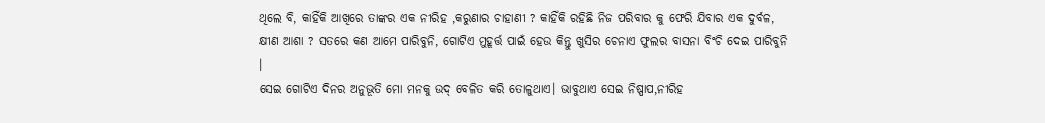ଥିଲେ ବି, କାହିଁକି ଆଖିରେ ତାଙ୍କର ଏକ ନୀରିହ ,କରୁଣାର ଚାହାଣୀ ? କାହିଁକି ରହିଛି ନିଜ ପରିବାର କୁ ଫେରି ଯିବାର ଏକ ଦୁର୍ବଳ, କ୍ଷୀଣ ଆଶା ? ସତରେ କଣ ଆମେ ପାରିବୁନି, ଗୋଟିଏ ମୁହୂର୍ତ୍ତ ପାଇଁ ହେଉ କିନ୍ତୁ ଖୁସିର ଚେନାଏ ଫୁଲର ବାସନା ବିଂଚି ଦେଇ ପାରିବୁନି ।
ସେଇ ଗୋଟିଏ ଦିନର ଅନୁଭୂତି ମୋ ମନକୁ ଉଦ୍ ବେଳିତ କରି ତୋଳୁଥାଏ। ଭାବୁଥାଏ ସେଇ ନିଷ୍ପାପ,ନୀରିହ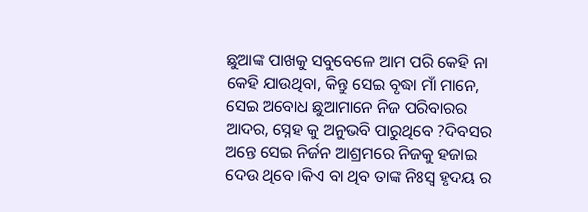ଛୁଆଙ୍କ ପାଖକୁ ସବୁବେଳେ ଆମ ପରି କେହି ନା କେହି ଯାଉଥିବା, କିନ୍ତୁ ସେଇ ବୃଦ୍ଧା ମାଁ ମାନେ, ସେଇ ଅବୋଧ ଛୁଆମାନେ ନିଜ ପରିବାରର ଆଦର, ସ୍ନେହ କୁ ଅନୁଭବି ପାରୁଥିବେ ?ଦିବସର ଅନ୍ତେ ସେଇ ନିର୍ଜନ ଆଶ୍ରମରେ ନିଜକୁ ହଜାଇ ଦେଉ ଥିବେ ।କିଏ ବା ଥିବ ତାଙ୍କ ନିଃସ୍ବ ହୃଦୟ ର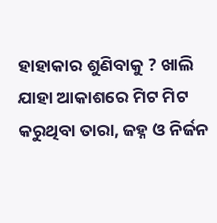ହାହାକାର ଶୁଣିବାକୁ ? ଖାଲି ଯାହା ଆକାଶରେ ମିଟ ମିଟ କରୁଥିବା ତାରା, ଜହ୍ନ ଓ ନିର୍ଜନ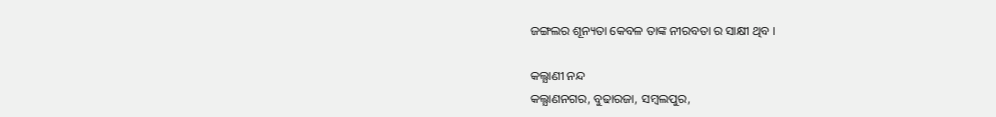ଜଙ୍ଗଲର ଶୂନ୍ୟତା କେବଳ ତାଙ୍କ ନୀରବତା ର ସାକ୍ଷୀ ଥିବ ।

କଲ୍ଯାଣୀ ନନ୍ଦ
କଲ୍ଯାଣନଗର, ବୁଢାରଜା, ସମ୍ବଲପୁର,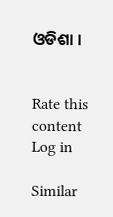ଓଡିଶା ।


Rate this content
Log in

Similar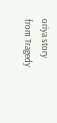oriya story from Tragedy